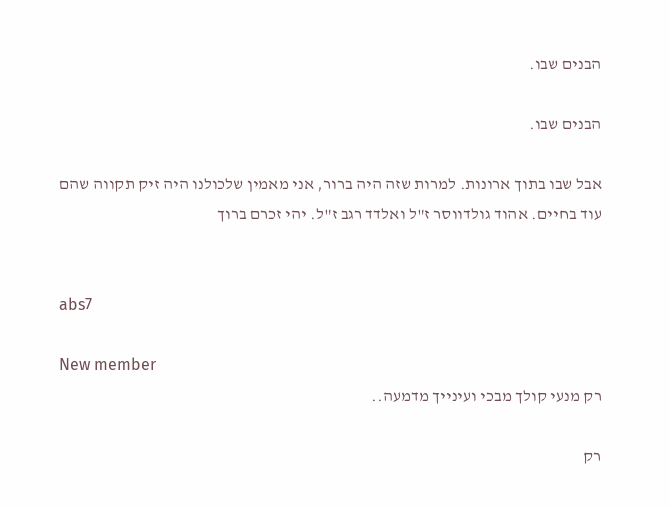הבנים שבו.

הבנים שבו.

אבל שבו בתוך ארונות. למרות שזה היה ברור, אני מאמין שלכולנו היה זיק תקווה שהם עוד בחיים. אהוד גולדווסר ז"ל ואלדד רגב ז"ל. יהי זכרם ברוך


abs7

New member
רק מנעי קולך מבכי ועינייך מדמעה..

רק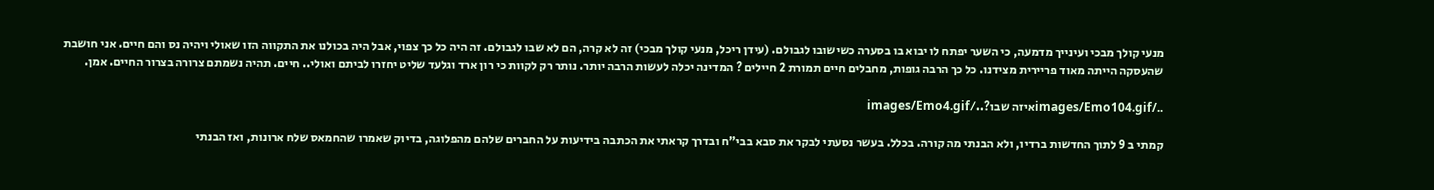מנעי קולך מבכי ועינייך מדמעה, כי השער יפתח לו יבוא בו בסערה כשישובו לגבולם. (עידן ריכל, מנעי קולך מבכי) זה לא קרה, הם לא שבו לגבולם. זה היה כל כך צפוי, אבל היה בכולנו את התקווה הזו שאולי ויהיה נס והם חיים. אני חושבת שהעסקה הייתה מאוד פריירית מצידנו. כל כך הרבה גופות, מחבלים חיים תמורת 2 חיילים ? המדינה יכלה לעשות הרבה יותר. נותר רק לקוות כי רון ארד וגלעד שליט יחזרו לביתם ואולי.. חיים. תהיה נשמתם צרורה בצרור החיים. אמן.

../images/Emo104.gifאיזה שבו?../images/Emo4.gif

קמתי ב 9 לתוך החדשות ברדיו, ולא הבנתי מה קורה. בכלל. בעשר נסעתי לבקר את סבא בבי"ח ובדרך קראתי את הכתבה בידיעות על החברים שלהם מהפלוגה, בדיוק שאמרו שהחמאס שלח ארונות, ואז הבנתי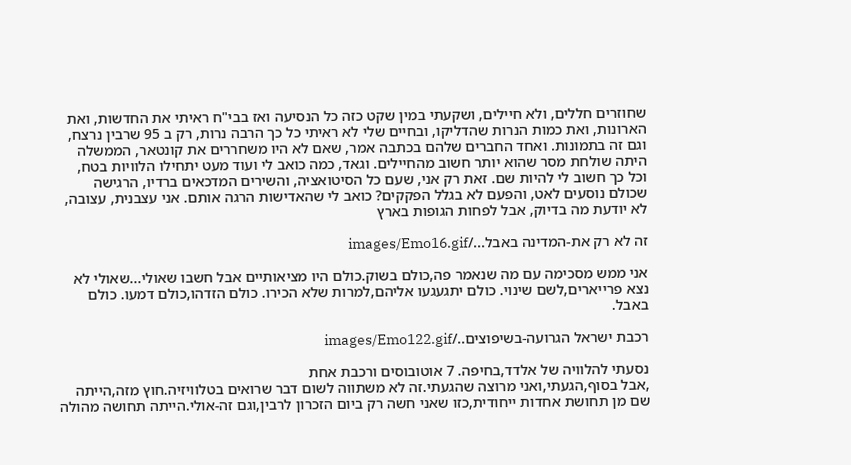שחוזרים חללים, ולא חיילים, ושקעתי במין שקט כזה כל הנסיעה ואז בבי"ח ראיתי את החדשות, ואת הארונות, ואת כמות הנרות שהדליקו, ובחיים שלי לא ראיתי כל כך הרבה נרות, רק ב 95 שרבין נרצח, וגם זה בתמונות. ואחד החברים שלהם בכתבה אמר, שאם לא היו משחררים את קונטאר, הממשלה היתה שולחת מסר שהוא יותר חשוב מהחיילים. וגאד, כמה כואב לי ועוד מעט יתחילו הלוויות בטח, וכל כך חשוב לי להיות שם. זאת רק אני, שעם כל הסיטואציה, והשירים המדכאים ברדיו, הרגישה שכולם נוסעים לאט, והפעם לא בגלל הפקקים? כואב לי שהאדישות הרגה אותם. אני עצבנית, עצובה, לא יודעת מה בדיוק, אבל לפחות הגופות בארץ

זה לא רק את-המדינה באבל.../images/Emo16.gif

אני ממש מסכימה עם מה שנאמר פה,כולם בשוק.כולם היו מציאותיים אבל חשבו שאולי...שאולי לא נצא פרייארים,לשם שינוי. כולם יתגעגעו אליהם,למרות שלא הכירו. כולם הזדהו,כולם דמעו. כולם באבל.

רכבת ישראל הגרועה-בשיפוצים../images/Emo122.gif

נסעתי להלוויה של אלדד,בחיפה. 7 אוטובוסים ורכבת אחת
,אבל בסוף,הגעתי,ואני מרוצה שהגעתי.זה לא משתווה לשום דבר שרואים בטלוויזיה.חוץ מזה,הייתה שם מן תחושת אחדות ייחודית,כזו שאני חשה רק ביום הזכרון לרבין,וגם זה-אולי.הייתה תחושה מהולה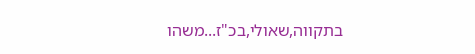בתקווה,שאולי,בכ"ז...משהו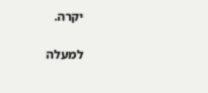יקרה.

למעלה